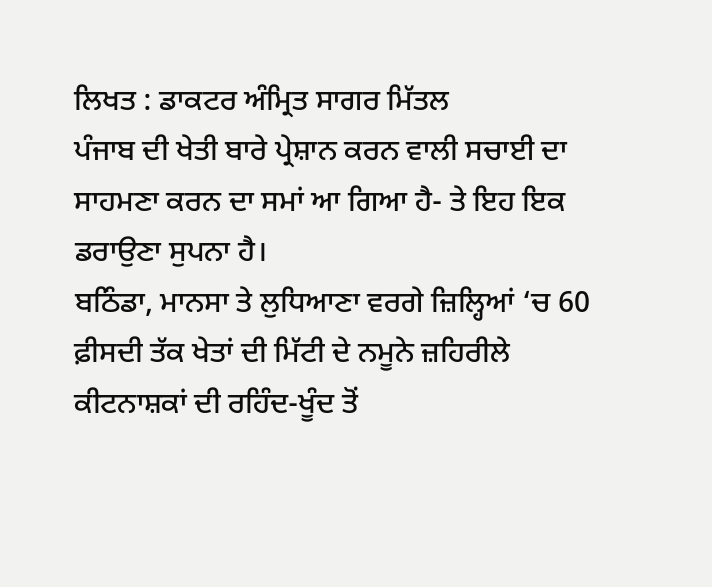ਲਿਖਤ : ਡਾਕਟਰ ਅੰਮ੍ਰਿਤ ਸਾਗਰ ਮਿੱਤਲ
ਪੰਜਾਬ ਦੀ ਖੇਤੀ ਬਾਰੇ ਪ੍ਰੇਸ਼ਾਨ ਕਰਨ ਵਾਲੀ ਸਚਾਈ ਦਾ ਸਾਹਮਣਾ ਕਰਨ ਦਾ ਸਮਾਂ ਆ ਗਿਆ ਹੈ- ਤੇ ਇਹ ਇਕ ਡਰਾਉਣਾ ਸੁਪਨਾ ਹੈ।
ਬਠਿੰਡਾ, ਮਾਨਸਾ ਤੇ ਲੁਧਿਆਣਾ ਵਰਗੇ ਜ਼ਿਲ੍ਹਿਆਂ ‘ਚ 60 ਫ਼ੀਸਦੀ ਤੱਕ ਖੇਤਾਂ ਦੀ ਮਿੱਟੀ ਦੇ ਨਮੂਨੇ ਜ਼ਹਿਰੀਲੇ ਕੀਟਨਾਸ਼ਕਾਂ ਦੀ ਰਹਿੰਦ-ਖੂੰਦ ਤੋਂ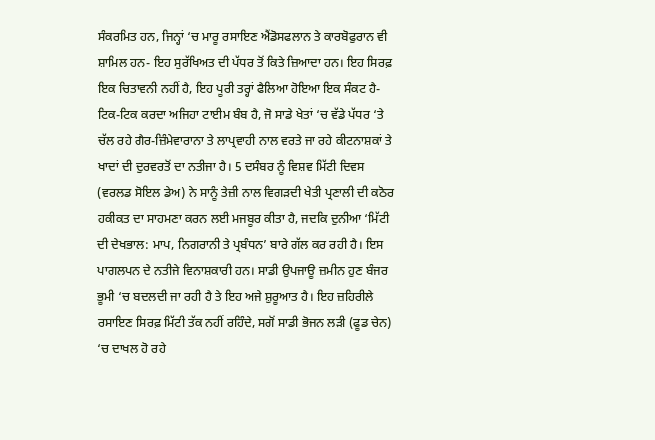ਸੰਕਰਮਿਤ ਹਨ, ਜਿਨ੍ਹਾਂ ‘ਚ ਮਾਰੂ ਰਸਾਇਣ ਐਂਡੋਸਫਲਾਨ ਤੇ ਕਾਰਬੋਫੁਰਾਨ ਵੀ ਸ਼ਾਮਿਲ ਹਨ- ਇਹ ਸੁਰੱਖਿਅਤ ਦੀ ਪੱਧਰ ਤੋਂ ਕਿਤੇ ਜ਼ਿਆਦਾ ਹਨ। ਇਹ ਸਿਰਫ਼ ਇਕ ਚਿਤਾਵਨੀ ਨਹੀਂ ਹੈ, ਇਹ ਪੂਰੀ ਤਰ੍ਹਾਂ ਫੈਲਿਆ ਹੋਇਆ ਇਕ ਸੰਕਟ ਹੈ- ਟਿਕ-ਟਿਕ ਕਰਦਾ ਅਜਿਹਾ ਟਾਈਮ ਬੰਬ ਹੈ, ਜੋ ਸਾਡੇ ਖੇਤਾਂ ‘ਚ ਵੱਡੇ ਪੱਧਰ ‘ਤੇ ਚੱਲ ਰਹੇ ਗੈਰ-ਜ਼ਿੰਮੇਵਾਰਾਨਾ ਤੇ ਲਾਪ੍ਰਵਾਹੀ ਨਾਲ ਵਰਤੇ ਜਾ ਰਹੇ ਕੀਟਨਾਸ਼ਕਾਂ ਤੇ ਖਾਦਾਂ ਦੀ ਦੁਰਵਰਤੋਂ ਦਾ ਨਤੀਜਾ ਹੈ। 5 ਦਸੰਬਰ ਨੂੰ ਵਿਸ਼ਵ ਮਿੱਟੀ ਦਿਵਸ (ਵਰਲਡ ਸੋਇਲ ਡੇਅ) ਨੇ ਸਾਨੂੰ ਤੇਜ਼ੀ ਨਾਲ ਵਿਗੜਦੀ ਖੇਤੀ ਪ੍ਰਣਾਲੀ ਦੀ ਕਠੋਰ ਹਕੀਕਤ ਦਾ ਸਾਹਮਣਾ ਕਰਨ ਲਈ ਮਜਬੂਰ ਕੀਤਾ ਹੈ, ਜਦਕਿ ਦੁਨੀਆ ‘ਮਿੱਟੀ ਦੀ ਦੇਖਭਾਲ: ਮਾਪ, ਨਿਗਰਾਨੀ ਤੇ ਪ੍ਰਬੰਧਨ’ ਬਾਰੇ ਗੱਲ ਕਰ ਰਹੀ ਹੈ। ਇਸ ਪਾਗਲਪਨ ਦੇ ਨਤੀਜੇ ਵਿਨਾਸ਼ਕਾਰੀ ਹਨ। ਸਾਡੀ ਉਪਜਾਊ ਜ਼ਮੀਨ ਹੁਣ ਬੰਜਰ ਭੂਮੀ ‘ਚ ਬਦਲਦੀ ਜਾ ਰਹੀ ਹੈ ਤੇ ਇਹ ਅਜੇ ਸ਼ੁਰੂਆਤ ਹੈ। ਇਹ ਜ਼ਹਿਰੀਲੇ ਰਸਾਇਣ ਸਿਰਫ਼ ਮਿੱਟੀ ਤੱਕ ਨਹੀਂ ਰਹਿੰਦੇ, ਸਗੋਂ ਸਾਡੀ ਭੋਜਨ ਲੜੀ (ਫੂਡ ਚੇਨ) ‘ਚ ਦਾਖਲ ਹੋ ਰਹੇ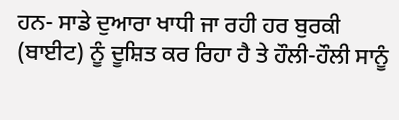ਹਨ- ਸਾਡੇ ਦੁਆਰਾ ਖਾਧੀ ਜਾ ਰਹੀ ਹਰ ਬੁਰਕੀ (ਬਾਈਟ) ਨੂੰ ਦੂਸ਼ਿਤ ਕਰ ਰਿਹਾ ਹੈ ਤੇ ਹੌਲੀ-ਹੌਲੀ ਸਾਨੂੰ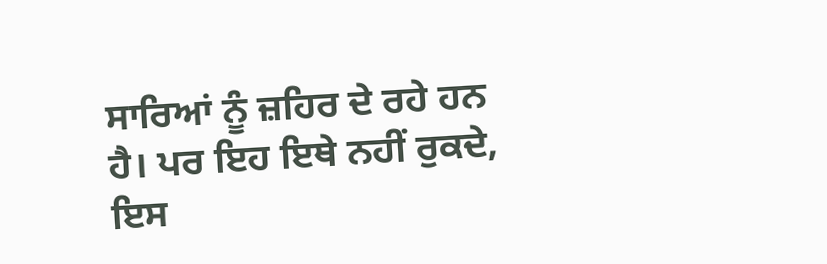ਸਾਰਿਆਂ ਨੂੰ ਜ਼ਹਿਰ ਦੇ ਰਹੇ ਹਨ ਹੈ। ਪਰ ਇਹ ਇਥੇ ਨਹੀਂ ਰੁਕਦੇ, ਇਸ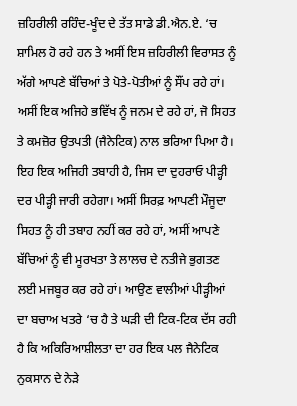ਜ਼ਹਿਰੀਲੀ ਰਹਿੰਦ-ਖੂੰਦ ਦੇ ਤੱਤ ਸਾਡੇ ਡੀ.ਐਨ.ਏ. ‘ਚ ਸ਼ਾਮਿਲ ਹੋ ਰਹੇ ਹਨ ਤੇ ਅਸੀਂ ਇਸ ਜ਼ਹਿਰੀਲੀ ਵਿਰਾਸਤ ਨੂੰ ਅੱਗੇ ਆਪਣੇ ਬੱਚਿਆਂ ਤੇ ਪੋਤੇ-ਪੋਤੀਆਂ ਨੂੰ ਸੌਂਪ ਰਹੇ ਹਾਂ। ਅਸੀਂ ਇਕ ਅਜਿਹੇ ਭਵਿੱਖ ਨੂੰ ਜਨਮ ਦੇ ਰਹੇ ਹਾਂ, ਜੋ ਸਿਹਤ ਤੇ ਕਮਜ਼ੋਰ ਉਤਪਤੀ (ਜੈਨੇਟਿਕ) ਨਾਲ ਭਰਿਆ ਪਿਆ ਹੈ। ਇਹ ਇਕ ਅਜਿਹੀ ਤਬਾਹੀ ਹੈ, ਜਿਸ ਦਾ ਦੁਹਰਾਓ ਪੀੜ੍ਹੀ ਦਰ ਪੀੜ੍ਹੀ ਜਾਰੀ ਰਹੇਗਾ। ਅਸੀਂ ਸਿਰਫ਼ ਆਪਣੀ ਮੌਜੂਦਾ ਸਿਹਤ ਨੂੰ ਹੀ ਤਬਾਹ ਨਹੀਂ ਕਰ ਰਹੇ ਹਾਂ, ਅਸੀਂ ਆਪਣੇ ਬੱਚਿਆਂ ਨੂੰ ਵੀ ਮੂਰਖਤਾ ਤੇ ਲਾਲਚ ਦੇ ਨਤੀਜੇ ਭੁਗਤਣ ਲਈ ਮਜਬੂਰ ਕਰ ਰਹੇ ਹਾਂ। ਆਉਣ ਵਾਲੀਆਂ ਪੀੜ੍ਹੀਆਂ ਦਾ ਬਚਾਅ ਖਤਰੇ ‘ਚ ਹੈ ਤੇ ਘੜੀ ਦੀ ਟਿਕ-ਟਿਕ ਦੱਸ ਰਹੀ ਹੈ ਕਿ ਅਕਿਰਿਆਸ਼ੀਲਤਾ ਦਾ ਹਰ ਇਕ ਪਲ ਜੈਨੇਟਿਕ ਨੁਕਸਾਨ ਦੇ ਨੇੜੇ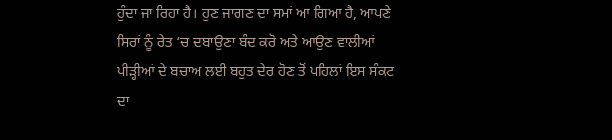ਹੁੰਦਾ ਜਾ ਰਿਹਾ ਹੈ। ਹੁਣ ਜਾਗਣ ਦਾ ਸਮਾਂ ਆ ਗਿਆ ਹੈ, ਆਪਣੇ ਸਿਰਾਂ ਨੂੰ ਰੇਤ ‘ਚ ਦਬਾਉਣਾ ਬੰਦ ਕਰੋ ਅਤੇ ਆਉਣ ਵਾਲੀਆਂ ਪੀੜ੍ਹੀਆਂ ਦੇ ਬਚਾਅ ਲਈ ਬਹੁਤ ਦੇਰ ਹੋਣ ਤੋਂ ਪਹਿਲਾਂ ਇਸ ਸੰਕਟ ਦਾ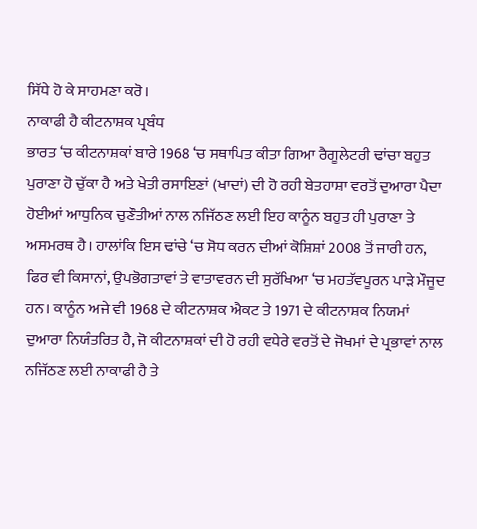ਸਿੱਧੇ ਹੋ ਕੇ ਸਾਹਮਣਾ ਕਰੋ।
ਨਾਕਾਫੀ ਹੈ ਕੀਟਨਾਸ਼ਕ ਪ੍ਰਬੰਧ
ਭਾਰਤ ‘ਚ ਕੀਟਨਾਸ਼ਕਾਂ ਬਾਰੇ 1968 ‘ਚ ਸਥਾਪਿਤ ਕੀਤਾ ਗਿਆ ਰੈਗੂਲੇਟਰੀ ਢਾਂਚਾ ਬਹੁਤ ਪੁਰਾਣਾ ਹੋ ਚੁੱਕਾ ਹੈ ਅਤੇ ਖੇਤੀ ਰਸਾਇਣਾਂ (ਖਾਦਾਂ) ਦੀ ਹੋ ਰਹੀ ਬੇਤਹਾਸ਼ਾ ਵਰਤੋਂ ਦੁਆਰਾ ਪੈਦਾ ਹੋਈਆਂ ਆਧੁਨਿਕ ਚੁਣੌਤੀਆਂ ਨਾਲ ਨਜਿੱਠਣ ਲਈ ਇਹ ਕਾਨੂੰਨ ਬਹੁਤ ਹੀ ਪੁਰਾਣਾ ਤੇ ਅਸਮਰਥ ਹੈ। ਹਾਲਾਂਕਿ ਇਸ ਢਾਂਚੇ ‘ਚ ਸੋਧ ਕਰਨ ਦੀਆਂ ਕੋਸ਼ਿਸ਼ਾਂ 2008 ਤੋਂ ਜਾਰੀ ਹਨ, ਫਿਰ ਵੀ ਕਿਸਾਨਾਂ, ਉਪਭੋਗਤਾਵਾਂ ਤੇ ਵਾਤਾਵਰਨ ਦੀ ਸੁਰੱਖਿਆ ‘ਚ ਮਹਤੱਵਪੂਰਨ ਪਾੜੇ ਮੌਜੂਦ ਹਨ। ਕਾਨੂੰਨ ਅਜੇ ਵੀ 1968 ਦੇ ਕੀਟਨਾਸ਼ਕ ਐਕਟ ਤੇ 1971 ਦੇ ਕੀਟਨਾਸ਼ਕ ਨਿਯਮਾਂ ਦੁਆਰਾ ਨਿਯੰਤਰਿਤ ਹੈ, ਜੋ ਕੀਟਨਾਸ਼ਕਾਂ ਦੀ ਹੋ ਰਹੀ ਵਧੇਰੇ ਵਰਤੋਂ ਦੇ ਜੋਖਮਾਂ ਦੇ ਪ੍ਰਭਾਵਾਂ ਨਾਲ ਨਜਿੱਠਣ ਲਈ ਨਾਕਾਫੀ ਹੈ ਤੇ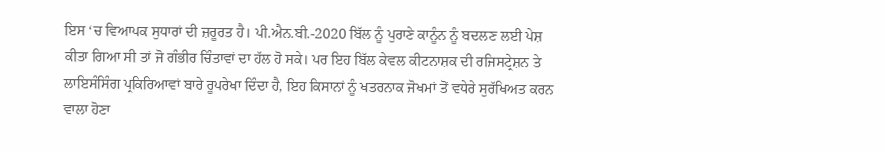ਇਸ ‘ਚ ਵਿਆਪਕ ਸੁਧਾਰਾਂ ਦੀ ਜ਼ਰੂਰਤ ਹੈ। ਪੀ.ਐਨ.ਬੀ.-2020 ਬਿੱਲ ਨੂੰ ਪੁਰਾਣੇ ਕਾਨੂੰਨ ਨੂੰ ਬਦਲਣ ਲਈ ਪੇਸ਼ ਕੀਤਾ ਗਿਆ ਸੀ ਤਾਂ ਜੋ ਗੰਭੀਰ ਚਿੰਤਾਵਾਂ ਦਾ ਹੱਲ ਹੋ ਸਕੇ। ਪਰ ਇਹ ਬਿੱਲ ਕੇਵਲ ਕੀਟਨਾਸ਼ਕ ਦੀ ਰਜਿਸਟ੍ਰੇਸ਼ਨ ਤੇ ਲਾਇਸੰਸਿੰਗ ਪ੍ਰਕਿਰਿਆਵਾਂ ਬਾਰੇ ਰੂਪਰੇਖਾ ਦਿੰਦਾ ਹੈ, ਇਹ ਕਿਸਾਨਾਂ ਨੂੰ ਖਤਰਨਾਕ ਜੋਖਮਾਂ ਤੋਂ ਵਧੇਰੇ ਸੁਰੱਖਿਅਤ ਕਰਨ ਵਾਲਾ ਹੋਣਾ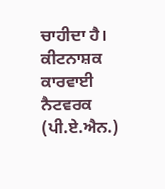ਚਾਹੀਦਾ ਹੈ। ਕੀਟਨਾਸ਼ਕ ਕਾਰਵਾਈ ਨੈਟਵਰਕ (ਪੀ.ਏ.ਐਨ.)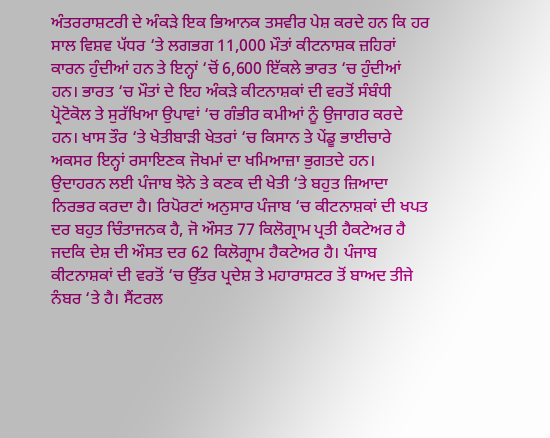ਅੰਤਰਰਾਸ਼ਟਰੀ ਦੇ ਅੰਕੜੇ ਇਕ ਭਿਆਨਕ ਤਸਵੀਰ ਪੇਸ਼ ਕਰਦੇ ਹਨ ਕਿ ਹਰ ਸਾਲ ਵਿਸ਼ਵ ਪੱਧਰ ‘ਤੇ ਲਗਭਗ 11,000 ਮੌਤਾਂ ਕੀਟਨਾਸ਼ਕ ਜ਼ਹਿਰਾਂ ਕਾਰਨ ਹੁੰਦੀਆਂ ਹਨ ਤੇ ਇਨ੍ਹਾਂ ‘ਚੋਂ 6,600 ਇੱਕਲੇ ਭਾਰਤ ‘ਚ ਹੁੰਦੀਆਂ ਹਨ। ਭਾਰਤ ‘ਚ ਮੌਤਾਂ ਦੇ ਇਹ ਅੰਕੜੇ ਕੀਟਨਾਸ਼ਕਾਂ ਦੀ ਵਰਤੋਂ ਸੰਬੰਧੀ ਪ੍ਰੋਟੋਕੋਲ ਤੇ ਸੁਰੱਖਿਆ ਉਪਾਵਾਂ ‘ਚ ਗੰਭੀਰ ਕਮੀਆਂ ਨੂੰ ਉਜਾਗਰ ਕਰਦੇ ਹਨ। ਖਾਸ ਤੌਰ ‘ਤੇ ਖੇਤੀਬਾੜੀ ਖੇਤਰਾਂ ‘ਚ ਕਿਸਾਨ ਤੇ ਪੇਂਡੂ ਭਾਈਚਾਰੇ ਅਕਸਰ ਇਨ੍ਹਾਂ ਰਸਾਇਣਕ ਜੋਖਮਾਂ ਦਾ ਖਮਿਆਜ਼ਾ ਭੁਗਤਦੇ ਹਨ। ਉਦਾਹਰਨ ਲਈ ਪੰਜਾਬ ਝੋਨੇ ਤੇ ਕਣਕ ਦੀ ਖੇਤੀ ‘ਤੇ ਬਹੁਤ ਜ਼ਿਆਦਾ ਨਿਰਭਰ ਕਰਦਾ ਹੈ। ਰਿਪੋਰਟਾਂ ਅਨੁਸਾਰ ਪੰਜਾਬ ‘ਚ ਕੀਟਨਾਸ਼ਕਾਂ ਦੀ ਖਪਤ ਦਰ ਬਹੁਤ ਚਿੰਤਾਜਨਕ ਹੈ, ਜੋ ਔਸਤ 77 ਕਿਲੋਗ੍ਰਾਮ ਪ੍ਰਤੀ ਹੈਕਟੇਅਰ ਹੈ ਜਦਕਿ ਦੇਸ਼ ਦੀ ਔਸਤ ਦਰ 62 ਕਿਲੋਗ੍ਰਾਮ ਹੈਕਟੇਅਰ ਹੈ। ਪੰਜਾਬ ਕੀਟਨਾਸ਼ਕਾਂ ਦੀ ਵਰਤੋਂ ‘ਚ ਉੱਤਰ ਪ੍ਰਦੇਸ਼ ਤੇ ਮਹਾਰਾਸ਼ਟਰ ਤੋਂ ਬਾਅਦ ਤੀਜੇ ਨੰਬਰ ‘ਤੇ ਹੈ। ਸੈਂਟਰਲ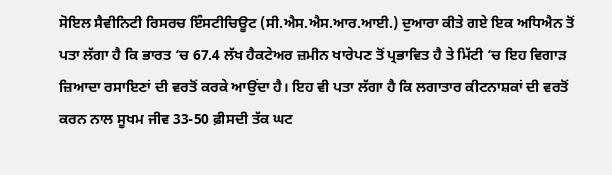ਸੋਇਲ ਸੈਵੀਨਿਟੀ ਰਿਸਰਚ ਇੰਸਟੀਚਿਊਟ (ਸੀ.ਐਸ.ਐਸ.ਆਰ.ਆਈ.) ਦੁਆਰਾ ਕੀਤੇ ਗਏ ਇਕ ਅਧਿਐਨ ਤੋਂ ਪਤਾ ਲੱਗਾ ਹੈ ਕਿ ਭਾਰਤ ‘ਚ 67.4 ਲੱਖ ਹੈਕਟੇਅਰ ਜ਼ਮੀਨ ਖਾਰੇਪਣ ਤੋਂ ਪ੍ਰਭਾਵਿਤ ਹੈ ਤੇ ਮਿੱਟੀ ‘ਚ ਇਹ ਵਿਗਾੜ ਜ਼ਿਆਦਾ ਰਸਾਇਣਾਂ ਦੀ ਵਰਤੋਂ ਕਰਕੇ ਆਉਂਦਾ ਹੈ। ਇਹ ਵੀ ਪਤਾ ਲੱਗਾ ਹੈ ਕਿ ਲਗਾਤਾਰ ਕੀਟਨਾਸ਼ਕਾਂ ਦੀ ਵਰਤੋਂ ਕਰਨ ਨਾਲ ਸੂਖਮ ਜੀਵ 33-50 ਫ਼ੀਸਦੀ ਤੱਕ ਘਟ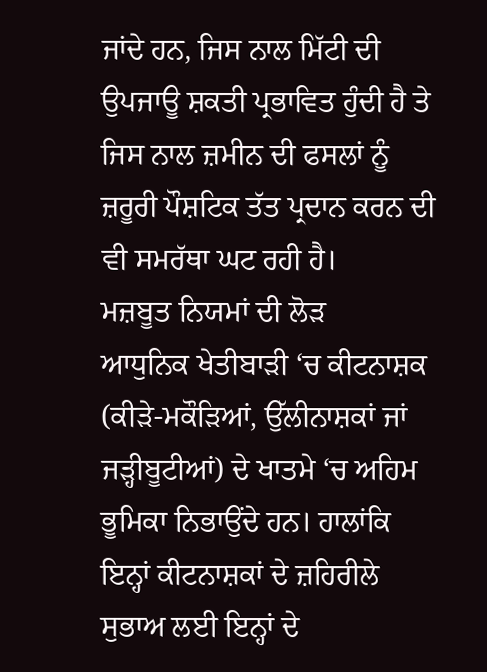ਜਾਂਦੇ ਹਨ, ਜਿਸ ਨਾਲ ਮਿੱਟੀ ਦੀ ਉਪਜਾਊ ਸ਼ਕਤੀ ਪ੍ਰਭਾਵਿਤ ਹੁੰਦੀ ਹੈ ਤੇ ਜਿਸ ਨਾਲ ਜ਼ਮੀਨ ਦੀ ਫਸਲਾਂ ਨੂੰ ਜ਼ਰੂਰੀ ਪੌਸ਼ਟਿਕ ਤੱਤ ਪ੍ਰਦਾਨ ਕਰਨ ਦੀ ਵੀ ਸਮਰੱਥਾ ਘਟ ਰਹੀ ਹੈ।
ਮਜ਼ਬੂਤ ਨਿਯਮਾਂ ਦੀ ਲੋੜ
ਆਧੁਨਿਕ ਖੇਤੀਬਾੜੀ ‘ਚ ਕੀਟਨਾਸ਼ਕ (ਕੀੜੇ-ਮਕੌੜਿਆਂ, ਉੱਲੀਨਾਸ਼ਕਾਂ ਜਾਂ ਜੜ੍ਹੀਬੂਟੀਆਂ) ਦੇ ਖਾਤਮੇ ‘ਚ ਅਹਿਮ ਭੂਮਿਕਾ ਨਿਭਾਉਂਦੇ ਹਨ। ਹਾਲਾਂਕਿ ਇਨ੍ਹਾਂ ਕੀਟਨਾਸ਼ਕਾਂ ਦੇ ਜ਼ਹਿਰੀਲੇ ਸੁਭਾਅ ਲਈ ਇਨ੍ਹਾਂ ਦੇ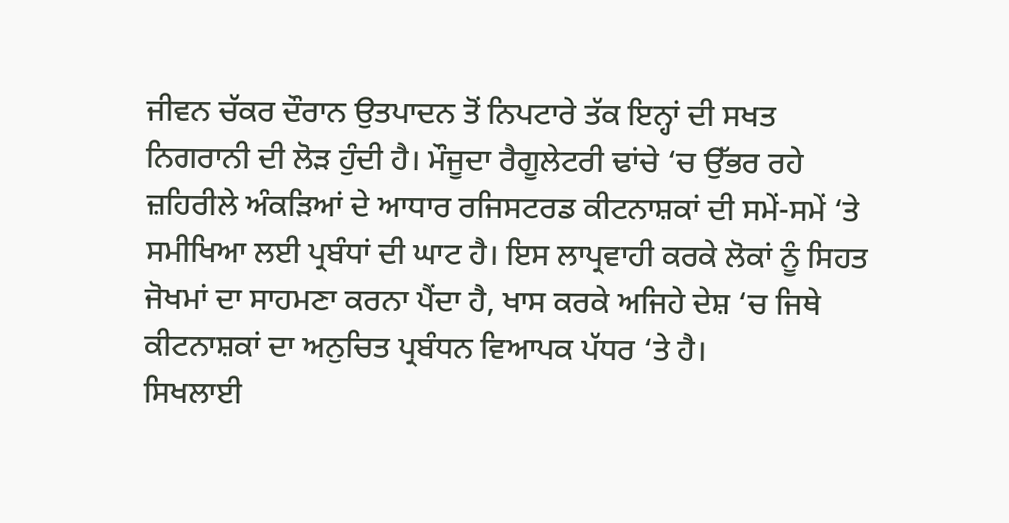ਜੀਵਨ ਚੱਕਰ ਦੌਰਾਨ ਉਤਪਾਦਨ ਤੋਂ ਨਿਪਟਾਰੇ ਤੱਕ ਇਨ੍ਹਾਂ ਦੀ ਸਖਤ ਨਿਗਰਾਨੀ ਦੀ ਲੋੜ ਹੁੰਦੀ ਹੈ। ਮੌਜੂਦਾ ਰੈਗੂਲੇਟਰੀ ਢਾਂਚੇ ‘ਚ ਉੱਭਰ ਰਹੇ ਜ਼ਹਿਰੀਲੇ ਅੰਕੜਿਆਂ ਦੇ ਆਧਾਰ ਰਜਿਸਟਰਡ ਕੀਟਨਾਸ਼ਕਾਂ ਦੀ ਸਮੇਂ-ਸਮੇਂ ‘ਤੇ ਸਮੀਖਿਆ ਲਈ ਪ੍ਰਬੰਧਾਂ ਦੀ ਘਾਟ ਹੈ। ਇਸ ਲਾਪ੍ਰਵਾਹੀ ਕਰਕੇ ਲੋਕਾਂ ਨੂੰ ਸਿਹਤ ਜੋਖਮਾਂ ਦਾ ਸਾਹਮਣਾ ਕਰਨਾ ਪੈਂਦਾ ਹੈ, ਖਾਸ ਕਰਕੇ ਅਜਿਹੇ ਦੇਸ਼ ‘ਚ ਜਿਥੇ ਕੀਟਨਾਸ਼ਕਾਂ ਦਾ ਅਨੁਚਿਤ ਪ੍ਰਬੰਧਨ ਵਿਆਪਕ ਪੱਧਰ ‘ਤੇ ਹੈ।
ਸਿਖਲਾਈ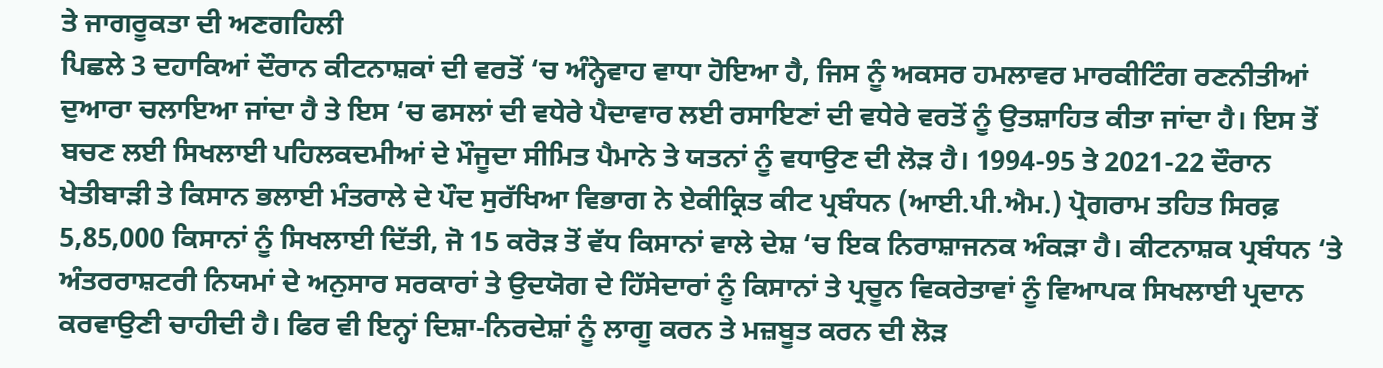ਤੇ ਜਾਗਰੂਕਤਾ ਦੀ ਅਣਗਹਿਲੀ
ਪਿਛਲੇ 3 ਦਹਾਕਿਆਂ ਦੌਰਾਨ ਕੀਟਨਾਸ਼ਕਾਂ ਦੀ ਵਰਤੋਂ ‘ਚ ਅੰਨ੍ਹੇਵਾਹ ਵਾਧਾ ਹੋਇਆ ਹੈ, ਜਿਸ ਨੂੰ ਅਕਸਰ ਹਮਲਾਵਰ ਮਾਰਕੀਟਿੰਗ ਰਣਨੀਤੀਆਂ ਦੁਆਰਾ ਚਲਾਇਆ ਜਾਂਦਾ ਹੈ ਤੇ ਇਸ ‘ਚ ਫਸਲਾਂ ਦੀ ਵਧੇਰੇ ਪੈਦਾਵਾਰ ਲਈ ਰਸਾਇਣਾਂ ਦੀ ਵਧੇਰੇ ਵਰਤੋਂ ਨੂੰ ਉਤਸ਼ਾਹਿਤ ਕੀਤਾ ਜਾਂਦਾ ਹੈ। ਇਸ ਤੋਂ ਬਚਣ ਲਈ ਸਿਖਲਾਈ ਪਹਿਲਕਦਮੀਆਂ ਦੇ ਮੌਜੂਦਾ ਸੀਮਿਤ ਪੈਮਾਨੇ ਤੇ ਯਤਨਾਂ ਨੂੰ ਵਧਾਉਣ ਦੀ ਲੋੜ ਹੈ। 1994-95 ਤੇ 2021-22 ਦੌਰਾਨ ਖੇਤੀਬਾੜੀ ਤੇ ਕਿਸਾਨ ਭਲਾਈ ਮੰਤਰਾਲੇ ਦੇ ਪੌਦ ਸੁਰੱਖਿਆ ਵਿਭਾਗ ਨੇ ਏਕੀਕ੍ਰਿਤ ਕੀਟ ਪ੍ਰਬੰਧਨ (ਆਈ.ਪੀ.ਐਮ.) ਪ੍ਰੋਗਰਾਮ ਤਹਿਤ ਸਿਰਫ਼ 5,85,000 ਕਿਸਾਨਾਂ ਨੂੰ ਸਿਖਲਾਈ ਦਿੱਤੀ, ਜੋ 15 ਕਰੋੜ ਤੋਂ ਵੱਧ ਕਿਸਾਨਾਂ ਵਾਲੇ ਦੇਸ਼ ‘ਚ ਇਕ ਨਿਰਾਸ਼ਾਜਨਕ ਅੰਕੜਾ ਹੈ। ਕੀਟਨਾਸ਼ਕ ਪ੍ਰਬੰਧਨ ‘ਤੇ ਅੰਤਰਰਾਸ਼ਟਰੀ ਨਿਯਮਾਂ ਦੇ ਅਨੁਸਾਰ ਸਰਕਾਰਾਂ ਤੇ ਉਦਯੋਗ ਦੇ ਹਿੱਸੇਦਾਰਾਂ ਨੂੰ ਕਿਸਾਨਾਂ ਤੇ ਪ੍ਰਚੂਨ ਵਿਕਰੇਤਾਵਾਂ ਨੂੰ ਵਿਆਪਕ ਸਿਖਲਾਈ ਪ੍ਰਦਾਨ ਕਰਵਾਉਣੀ ਚਾਹੀਦੀ ਹੈ। ਫਿਰ ਵੀ ਇਨ੍ਹਾਂ ਦਿਸ਼ਾ-ਨਿਰਦੇਸ਼ਾਂ ਨੂੰ ਲਾਗੂ ਕਰਨ ਤੇ ਮਜ਼ਬੂਤ ਕਰਨ ਦੀ ਲੋੜ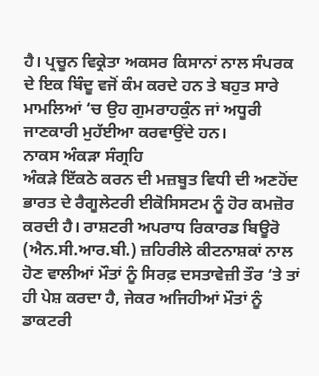ਹੈ। ਪ੍ਰਚੂਨ ਵਿਕ੍ਰੇਤਾ ਅਕਸਰ ਕਿਸਾਨਾਂ ਨਾਲ ਸੰਪਰਕ ਦੇ ਇਕ ਬਿੰਦੂ ਵਜੋਂ ਕੰਮ ਕਰਦੇ ਹਨ ਤੇ ਬਹੁਤ ਸਾਰੇ ਮਾਮਲਿਆਂ ‘ਚ ਉਹ ਗੁਮਰਾਹਕੁੰਨ ਜਾਂ ਅਧੂਰੀ ਜਾਣਕਾਰੀ ਮੁਹੱਈਆ ਕਰਵਾਉਂਦੇ ਹਨ।
ਨਾਕਸ ਅੰਕੜਾ ਸੰਗ੍ਰਹਿ
ਅੰਕੜੇ ਇੱਕਠੇ ਕਰਨ ਦੀ ਮਜ਼ਬੂਤ ਵਿਧੀ ਦੀ ਅਣਹੋਂਦ ਭਾਰਤ ਦੇ ਰੈਗੂਲੇਟਰੀ ਈਕੋਸਿਸਟਮ ਨੂੰ ਹੋਰ ਕਮਜ਼ੋਰ ਕਰਦੀ ਹੈ। ਰਾਸ਼ਟਰੀ ਅਪਰਾਧ ਰਿਕਾਰਡ ਬਿਊਰੋ (ਐਨ.ਸੀ.ਆਰ.ਬੀ.) ਜ਼ਹਿਰੀਲੇ ਕੀਟਨਾਸ਼ਕਾਂ ਨਾਲ ਹੋਣ ਵਾਲੀਆਂ ਮੌਤਾਂ ਨੂੰ ਸਿਰਫ਼ ਦਸਤਾਵੇਜ਼ੀ ਤੌਰ ‘ਤੇ ਤਾਂ ਹੀ ਪੇਸ਼ ਕਰਦਾ ਹੈ, ਜੇਕਰ ਅਜਿਹੀਆਂ ਮੌਤਾਂ ਨੂੰ ਡਾਕਟਰੀ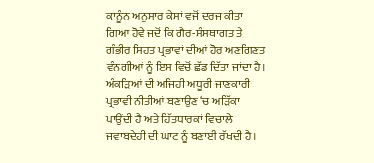ਕਾਨੂੰਨ ਅਨੁਸਾਰ ਕੇਸਾਂ ਵਜੋਂ ਦਰਜ ਕੀਤਾ ਗਿਆ ਹੋਵੇ ਜਦੋਂ ਕਿ ਗੈਰ-ਸੰਸਥਾਗਤ ਤੇ ਗੰਭੀਰ ਸਿਹਤ ਪ੍ਰਭਾਵਾਂ ਦੀਆਂ ਹੋਰ ਅਣਗਿਣਤ ਵੰਨਗੀਆਂ ਨੂੰ ਇਸ ਵਿਚੋਂ ਛੱਡ ਦਿੱਤਾ ਜਾਂਦਾ ਹੈ। ਅੰਕੜਿਆਂ ਦੀ ਅਜਿਹੀ ਅਧੂਰੀ ਜਾਣਕਾਰੀ ਪ੍ਰਭਾਵੀ ਨੀਤੀਆਂ ਬਣਾਉਣ ‘ਚ ਅੜਿੱਕਾ ਪਾਉਂਦੀ ਹੈ ਅਤੇ ਹਿੱਤਧਾਰਕਾਂ ਵਿਚਾਲੇ ਜਵਾਬਦੇਹੀ ਦੀ ਘਾਟ ਨੂੰ ਬਣਾਈ ਰੱਖਦੀ ਹੈ।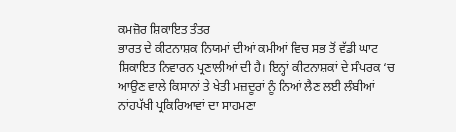ਕਮਜ਼ੋਰ ਸ਼ਿਕਾਇਤ ਤੰਤਰ
ਭਾਰਤ ਦੇ ਕੀਟਨਾਸ਼ਕ ਨਿਯਮਾਂ ਦੀਆਂ ਕਮੀਆਂ ਵਿਚ ਸਭ ਤੋਂ ਵੱਡੀ ਘਾਟ ਸ਼ਿਕਾਇਤ ਨਿਵਾਰਨ ਪ੍ਰਣਾਲੀਆਂ ਦੀ ਹੈ। ਇਨ੍ਹਾਂ ਕੀਟਨਾਸ਼ਕਾਂ ਦੇ ਸੰਪਰਕ ‘ਚ ਆਉਣ ਵਾਲੇ ਕਿਸਾਨਾਂ ਤੇ ਖੇਤੀ ਮਜ਼ਦੂਰਾਂ ਨੂੰ ਨਿਆਂ ਲੈਣ ਲਈ ਲੰਬੀਆਂ ਨਾਂਹਪੱਖੀ ਪ੍ਰਕਿਰਿਆਵਾਂ ਦਾ ਸਾਹਮਣਾ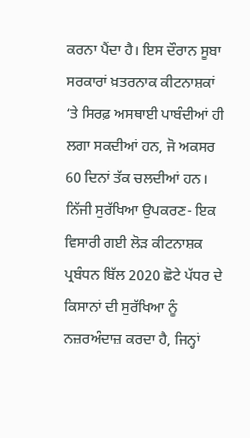ਕਰਨਾ ਪੈਂਦਾ ਹੈ। ਇਸ ਦੌਰਾਨ ਸੂਬਾ ਸਰਕਾਰਾਂ ਖ਼ਤਰਨਾਕ ਕੀਟਨਾਸ਼ਕਾਂ ‘ਤੇ ਸਿਰਫ਼ ਅਸਥਾਈ ਪਾਬੰਦੀਆਂ ਹੀ ਲਗਾ ਸਕਦੀਆਂ ਹਨ, ਜੋ ਅਕਸਰ 60 ਦਿਨਾਂ ਤੱਕ ਚਲਦੀਆਂ ਹਨ।
ਨਿੱਜੀ ਸੁਰੱਖਿਆ ਉਪਕਰਣ- ਇਕ ਵਿਸਾਰੀ ਗਈ ਲੋੜ ਕੀਟਨਾਸ਼ਕ ਪ੍ਰਬੰਧਨ ਬਿੱਲ 2020 ਛੋਟੇ ਪੱਧਰ ਦੇ ਕਿਸਾਨਾਂ ਦੀ ਸੁਰੱਖਿਆ ਨੂੰ ਨਜ਼ਰਅੰਦਾਜ਼ ਕਰਦਾ ਹੈ, ਜਿਨ੍ਹਾਂ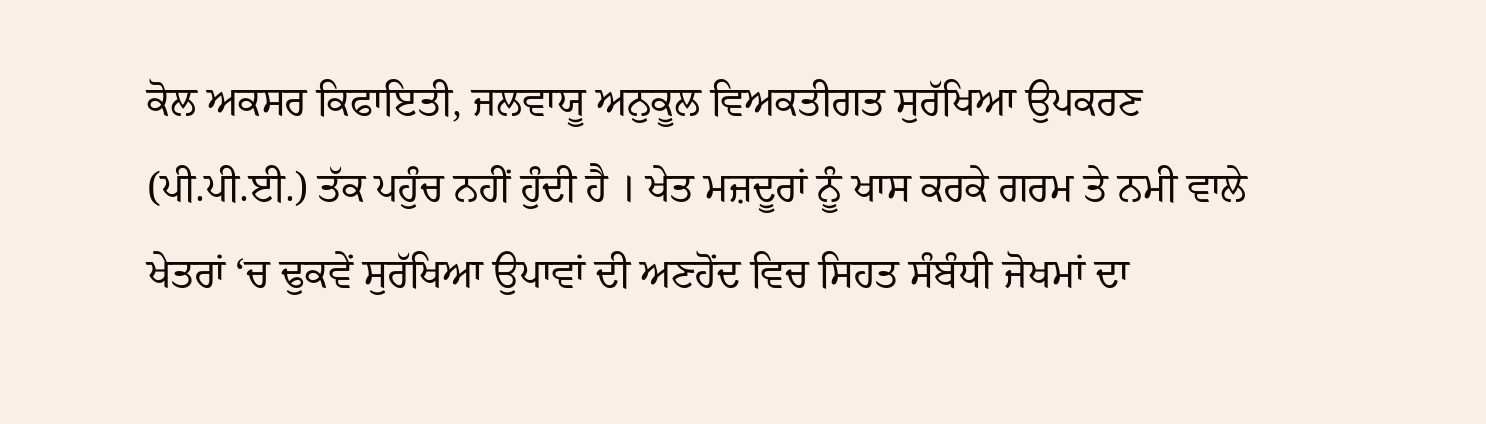ਕੋਲ ਅਕਸਰ ਕਿਫਾਇਤੀ, ਜਲਵਾਯੂ ਅਨੁਕੂਲ ਵਿਅਕਤੀਗਤ ਸੁਰੱਖਿਆ ਉਪਕਰਣ (ਪੀ.ਪੀ.ਈ.) ਤੱਕ ਪਹੁੰਚ ਨਹੀਂ ਹੁੰਦੀ ਹੈ । ਖੇਤ ਮਜ਼ਦੂਰਾਂ ਨੂੰ ਖਾਸ ਕਰਕੇ ਗਰਮ ਤੇ ਨਮੀ ਵਾਲੇ ਖੇਤਰਾਂ ‘ਚ ਢੁਕਵੇਂ ਸੁਰੱਖਿਆ ਉਪਾਵਾਂ ਦੀ ਅਣਹੋਂਦ ਵਿਚ ਸਿਹਤ ਸੰਬੰਧੀ ਜੋਖਮਾਂ ਦਾ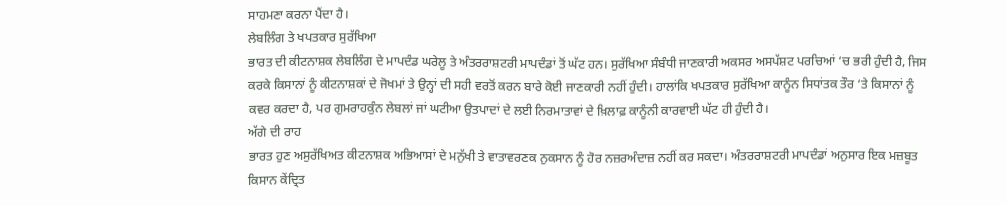ਸਾਹਮਣਾ ਕਰਨਾ ਪੈਂਦਾ ਹੈ।
ਲੇਬਲਿੰਗ ਤੇ ਖਪਤਕਾਰ ਸੁਰੱਖਿਆ
ਭਾਰਤ ਦੀ ਕੀਟਨਾਸ਼ਕ ਲੇਬਲਿੰਗ ਦੇ ਮਾਪਦੰਡ ਘਰੇਲੂ ਤੇ ਅੰਤਰਰਾਸ਼ਟਰੀ ਮਾਪਦੰਡਾਂ ਤੋਂ ਘੱਟ ਹਨ। ਸੁਰੱਖਿਆ ਸੰਬੰਧੀ ਜਾਣਕਾਰੀ ਅਕਸਰ ਅਸਪੱਸ਼ਟ ਪਰਚਿਆਂ ‘ਚ ਭਰੀ ਹੁੰਦੀ ਹੈ, ਜਿਸ ਕਰਕੇ ਕਿਸਾਨਾਂ ਨੂੰ ਕੀਟਨਾਸ਼ਕਾਂ ਦੇ ਜੋਖਮਾਂ ਤੇ ਉਨ੍ਹਾਂ ਦੀ ਸਹੀ ਵਰਤੋਂ ਕਰਨ ਬਾਰੇ ਕੋਈ ਜਾਣਕਾਰੀ ਨਹੀਂ ਹੁੰਦੀ। ਹਾਲਾਂਕਿ ਖਪਤਕਾਰ ਸੁਰੱਖਿਆ ਕਾਨੂੰਨ ਸਿਧਾਂਤਕ ਤੌਰ ‘ਤੇ ਕਿਸਾਨਾਂ ਨੂੰ ਕਵਰ ਕਰਦਾ ਹੈ, ਪਰ ਗੁਮਰਾਹਕੁੰਨ ਲੇਬਲਾਂ ਜਾਂ ਘਟੀਆ ਉਤਪਾਦਾਂ ਦੇ ਲਈ ਨਿਰਮਾਤਾਵਾਂ ਦੇ ਖ਼ਿਲਾਫ਼ ਕਾਨੂੰਨੀ ਕਾਰਵਾਈ ਘੱਟ ਹੀ ਹੁੰਦੀ ਹੈ।
ਅੱਗੇ ਦੀ ਰਾਹ
ਭਾਰਤ ਹੁਣ ਅਸੁਰੱਖਿਅਤ ਕੀਟਨਾਸ਼ਕ ਅਭਿਆਸਾਂ ਦੇ ਮਨੁੱਖੀ ਤੇ ਵਾਤਾਵਰਣਕ ਨੁਕਸਾਨ ਨੂੰ ਹੋਰ ਨਜ਼ਰਅੰਦਾਜ਼ ਨਹੀਂ ਕਰ ਸਕਦਾ। ਅੰਤਰਰਾਸ਼ਟਰੀ ਮਾਪਦੰਡਾਂ ਅਨੁਸਾਰ ਇਕ ਮਜ਼ਬੂਤ ਕਿਸਾਨ ਕੇਂਦ੍ਰਿਤ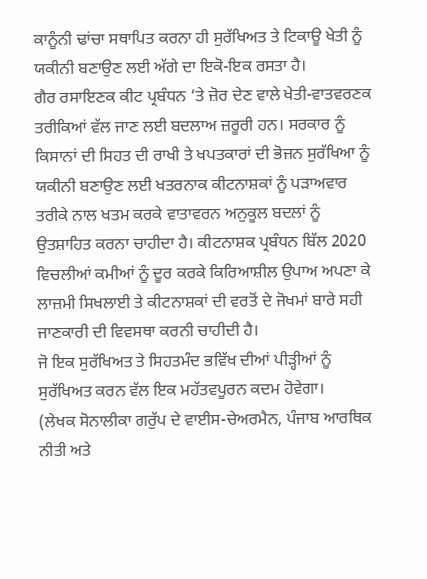ਕਾਨੂੰਨੀ ਢਾਂਚਾ ਸਥਾਪਿਤ ਕਰਨਾ ਹੀ ਸੁਰੱਖਿਅਤ ਤੇ ਟਿਕਾਊ ਖੇਤੀ ਨੂੰ ਯਕੀਨੀ ਬਣਾਉਣ ਲਈ ਅੱਗੇ ਦਾ ਇਕੋ-ਇਕ ਰਸਤਾ ਹੈ।
ਗੈਰ ਰਸਾਇਣਕ ਕੀਟ ਪ੍ਰਬੰਧਨ ‘ਤੇ ਜ਼ੋਰ ਦੇਣ ਵਾਲੇ ਖੇਤੀ-ਵਾਤਵਰਣਕ ਤਰੀਕਿਆਂ ਵੱਲ ਜਾਣ ਲਈ ਬਦਲਾਅ ਜ਼ਰੂਰੀ ਹਨ। ਸਰਕਾਰ ਨੂੰ ਕਿਸਾਨਾਂ ਦੀ ਸਿਹਤ ਦੀ ਰਾਖੀ ਤੇ ਖਪਤਕਾਰਾਂ ਦੀ ਭੋਜਨ ਸੁਰੱਖਿਆ ਨੂੰ ਯਕੀਨੀ ਬਣਾਉਣ ਲਈ ਖਤਰਨਾਕ ਕੀਟਨਾਸ਼ਕਾਂ ਨੂੰ ਪੜਾਅਵਾਰ ਤਰੀਕੇ ਨਾਲ ਖਤਮ ਕਰਕੇ ਵਾਤਾਵਰਨ ਅਨੁਕੂਲ ਬਦਲਾਂ ਨੂੰ ਉਤਸ਼ਾਹਿਤ ਕਰਨਾ ਚਾਹੀਦਾ ਹੈ। ਕੀਟਨਾਸ਼ਕ ਪ੍ਰਬੰਧਨ ਬਿੱਲ 2020 ਵਿਚਲੀਆਂ ਕਮੀਆਂ ਨੂੰ ਦੂਰ ਕਰਕੇ ਕਿਰਿਆਸ਼ੀਲ ਉਪਾਅ ਅਪਣਾ ਕੇ ਲਾਜ਼ਮੀ ਸਿਖਲਾਈ ਤੇ ਕੀਟਨਾਸ਼ਕਾਂ ਦੀ ਵਰਤੋਂ ਦੇ ਜੋਖਮਾਂ ਬਾਰੇ ਸਹੀ ਜਾਣਕਾਰੀ ਦੀ ਵਿਵਸਥਾ ਕਰਨੀ ਚਾਹੀਦੀ ਹੈ।
ਜੋ ਇਕ ਸੁਰੱਖਿਅਤ ਤੇ ਸਿਹਤਮੰਦ ਭਵਿੱਖ ਦੀਆਂ ਪੀੜ੍ਹੀਆਂ ਨੂੰ ਸੁਰੱਖਿਅਤ ਕਰਨ ਵੱਲ ਇਕ ਮਹੱਤਵਪੂਰਨ ਕਦਮ ਹੋਵੇਗਾ।
(ਲੇਖਕ ਸੋਨਾਲੀਕਾ ਗਰੁੱਪ ਦੇ ਵਾਈਸ-ਚੇਅਰਮੈਨ, ਪੰਜਾਬ ਆਰਥਿਕ ਨੀਤੀ ਅਤੇ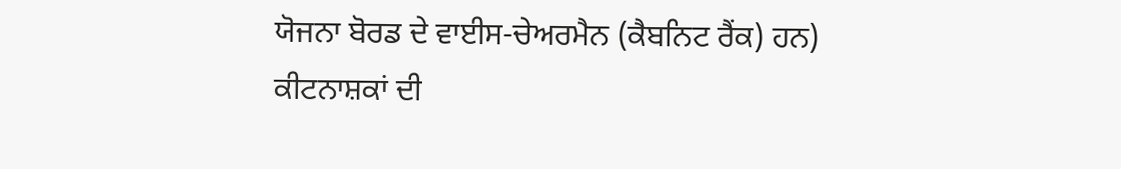ਯੋਜਨਾ ਬੋਰਡ ਦੇ ਵਾਈਸ-ਚੇਅਰਮੈਨ (ਕੈਬਨਿਟ ਰੈਂਕ) ਹਨ)
ਕੀਟਨਾਸ਼ਕਾਂ ਦੀ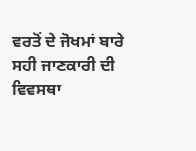ਵਰਤੋਂ ਦੇ ਜੋਖਮਾਂ ਬਾਰੇ ਸਹੀ ਜਾਣਕਾਰੀ ਦੀ ਵਿਵਸਥਾ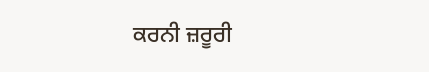ਕਰਨੀ ਜ਼ਰੂਰੀ